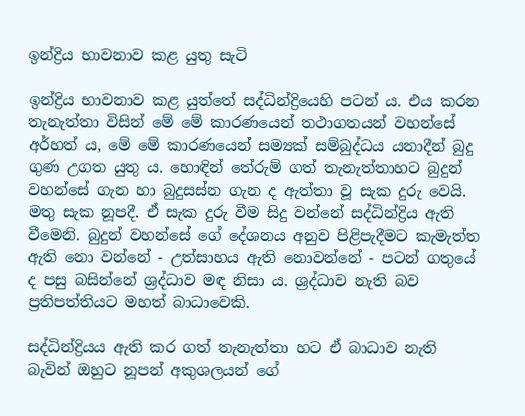ඉන්ද්‍රිය භාවනාව කළ යුතු සැටි

ඉන්ද්‍රිය භාවනාව කළ යුත්තේ සද්ධින්ද්‍රියෙහි පටන් ය. එය කරන තැනැත්තා විසින් මේ මේ කාරණයෙන් තථාගතයන් වහන්සේ අර්හත් ය, මේ මේ කාරණයෙන් සම්‍යක් සම්බුද්ධය යනාදීන් බුදු ගුණ උගත යුතු ය. හොඳින් තේරුම් ගත් තැනැත්තාහට බුදුන් වහන්සේ ගැන හා බුදුසස්න ගැන ද ඇත්තා වූ සැක දුරු වෙයි. මතු සැක නූපදී. ඒ සැක දුරු වීම සිදු වන්නේ සද්ධින්ද්‍රිය ඇති වීමෙනි. බුදුන් වහන්සේ ගේ දේශනය අනුව පිළිපැදීමට කැමැත්ත ඇති නො වන්නේ - උත්සාහය ඇති නොවන්නේ - පටන් ගතුයේ ද පසු බසින්නේ ශ්‍ර‍ද්ධාව මඳ නිසා ය. ශ්‍ර‍ද්ධාව නැති බව ප්‍ර‍තිපත්තියට මහත් බාධාවෙකි.

සද්ධින්ද්‍රියය ඇති කර ගත් තැනැත්තා හට ඒ බාධාව නැති බැවින් ඔහුට නූපන් අකුශලයන් ගේ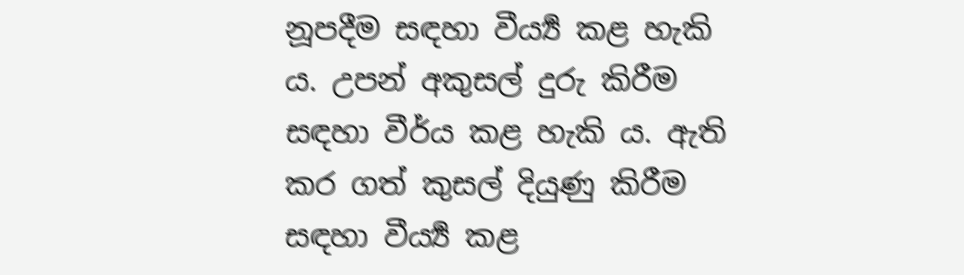නූපදීම සඳහා වීර්‍ය්‍ය කළ හැකි ය. උපන් අකුසල් දුරු කිරීම සඳහා වීර්ය කළ හැකි ය. ඇති කර ගත් කුසල් දියුණු කිරීම සඳහා වීර්‍ය්‍ය කළ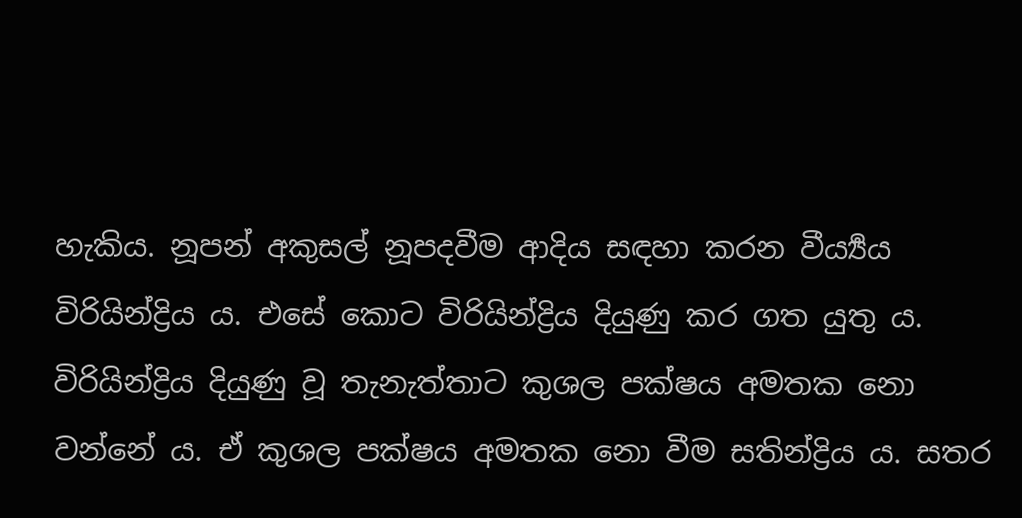හැකිය. නූපන් අකුසල් නූපදවීම ආදිය සඳහා කරන වීර්‍ය්‍යය විරියින්ද්‍රිය ය. එසේ කොට විරියින්ද්‍රිය දියුණු කර ගත යුතු ය. විරියින්ද්‍රිය දියුණු වූ තැනැත්තාට කුශල පක්ෂය අමතක නො වන්නේ ය. ඒ කුශල පක්ෂය අමතක නො වීම සතින්ද්‍රිය ය. සතර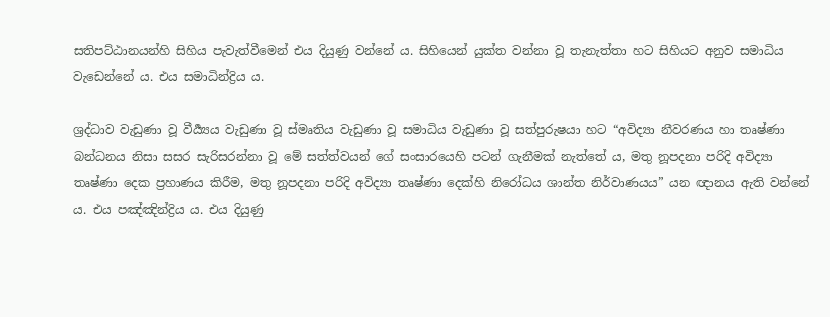සතිපට්ඨානයන්හි සිහිය පැවැත්වීමෙන් එය දියුණු වන්නේ ය. සිහියෙන් යුක්ත වන්නා වූ තැනැත්තා හට සිහියට අනුව සමාධිය වැඩෙන්නේ ය. එය සමාධින්ද්‍රිය ය.

ශ්‍රද්ධාව වැඩුණා වූ වීර්‍ය්‍යය වැඩුණා වූ ස්මෘතිය වැඩුණා වූ සමාධිය වැඩුණා වූ සත්පුරුෂයා හට “අවිද්‍යා නීවරණය හා තෘෂ්ණා බන්ධනය නිසා සසර සැරිසරන්නා වූ මේ සත්ත්වයන් ගේ සංසාරයෙහි පටන් ගැනීමක් නැත්තේ ය, මතු නූපදනා පරිදි අවිද්‍යා තෘෂ්ණා දෙක ප්‍ර‍හාණය කිරීම, මතු නූපදනා පරිදි අවිද්‍යා තෘෂ්ණා දෙක්හි නිරෝධය ශාන්ත නිර්වාණයය” යන ඥානය ඇති වන්නේ ය. එය පඤ්ඤින්ද්‍රිය ය. එය දියුණු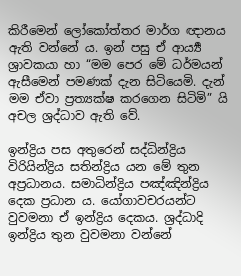කිරීමෙන් ලෝකෝත්තර මාර්ග ඥානය ඇති වන්නේ ය. ඉන් පසු ඒ ආර්‍ය්‍ය ශ්‍රාවකයා හා “මම පෙර මේ ධර්මයන් ඇසීමෙන් පමණක් දැන සිටියෙමි. දැන් මම ඒවා ප්‍ර‍ත්‍යක්ෂ කරගෙන සිටිමි” යි අචල ශ්‍රද්ධාව ඇති වේ.

ඉන්ද්‍රිය පස අතුරෙන් සද්ධින්ද්‍රිය විරියින්ද්‍රිය සතින්ද්‍රිය යන මේ තුන අප්‍ර‍ධානය. සමාධින්ද්‍රිය පඤ්ඤින්ද්‍රිය දෙක ප්‍ර‍ධාන ය. යෝගාවචරයන්ට වුවමනා ඒ ඉන්ද්‍රිය දෙකය. ශ්‍ර‍ද්ධාදි ඉන්ද්‍රිය තුන වුවමනා වන්නේ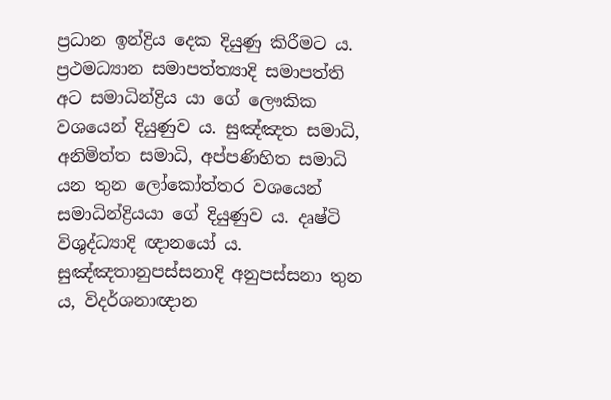ප්‍ර‍ධාන ඉන්ද්‍රිය දෙක දියුණු කිරීමට ය. ප්‍ර‍ථමධ්‍යාන සමාපත්ත්‍යාදි සමාපත්ති අට සමාධින්ද්‍රිය යා ගේ ලෞකික වශයෙන් දියුණුව ය. සුඤ්ඤත සමාධි, අනිමිත්ත සමාධි, අප්පණිහිත සමාධි යන තුන ලෝකෝත්තර වශයෙන් සමාධින්ද්‍රියයා ගේ දියුණුව ය. දෘෂ්ටි විශුද්ධ්‍යාදි ඥානයෝ ය. සුඤ්ඤතානුපස්සනාදි අනුපස්සනා තුන ය, විදර්ශනාඥාන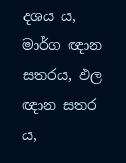දශය ය, මාර්ග ඥාන සතරය, ඵල ඥාන සතර ය,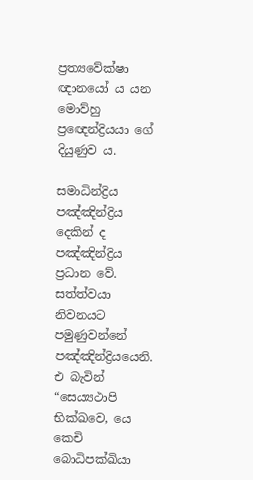ප්‍ර‍ත්‍යවේක්ෂා ඥානයෝ ය යන මොව්හු ප්‍රඥෙන්ද්‍රියයා ගේ දියුණුව ය.

සමාධින්ද්‍රිය පඤ්ඤින්ද්‍රිය දෙකින් ද පඤ්ඤින්ද්‍රිය ප්‍ර‍ධාන වේ. සත්ත්වයා නිවනයට පමුණුවන්නේ පඤ්ඤින්ද්‍රියයෙනි. එ බැවින් “සෙය්‍යථාපි භික්ඛවෙ, යෙ කෙචි බොධිපක්ඛියා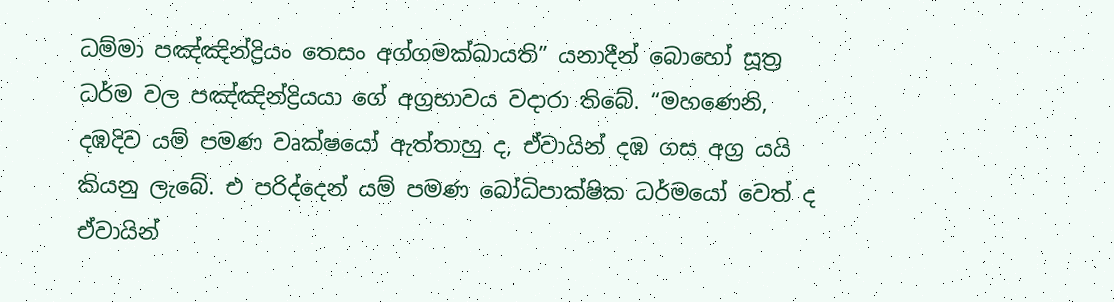ධම්මා පඤ්ඤින්ද්‍රියං තෙසං අග්ගමක්ඛායති” යනාදීන් බොහෝ සූත්‍ර‍ ධර්ම වල පඤ්ඤින්ද්‍රියයා ගේ අග්‍ර‍භාවය වදාරා තිබේ. “මහණෙනි, දඹදිව යම් පමණ වෘක්ෂයෝ ඇත්තාහු ද, ඒවායින් දඹ ගස අග්‍ර‍ යයි කියනු ලැබේ. එ පරිද්දෙන් යම් පමණ බෝධිපාක්ෂික ධර්මයෝ වෙත් ද ඒවායින්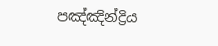පඤ්ඤින්ද්‍රිය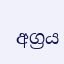අග්‍ර‍ය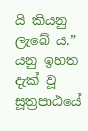යි කියනු ලැබේ ය.” යනු ඉහත දැක් වූ සූත්‍ර‍පාඨයේ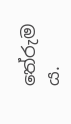තේරුම ය.